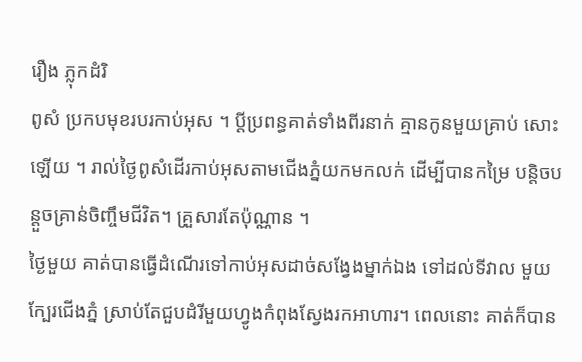រឿង ភ្លុកដំរិ
ពូសំ ប្រកបមុខរបរកាប់អុស ។ ប្តីប្រពន្ធគាត់ទាំងពីរនាក់ គ្មានកូនមួយគ្រាប់ សោះឡើយ ។ រាល់ថ្ងៃពូសំដើរកាប់អុសតាមជើងភ្នំយកមកលក់ ដើម្បីបានកម្រៃ បន្តិចបន្តួចគ្រាន់ចិញ្ចឹមជីវិត។ គ្រួសារតែប៉ុណ្ណាន ។
ថ្ងៃមួយ គាត់បានធ្វើដំណើរទៅកាប់អុសដាច់សង្វែងម្នាក់ឯង ទៅដល់ទីវាល មួយក្បែរជើងភ្នំ ស្រាប់តែជួបដំរីមួយហ្វូងកំពុងស្វែងរកអាហារ។ ពេលនោះ គាត់ក៏បាន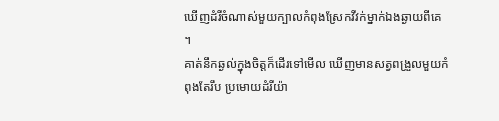ឃើញដំរីចំណាស់មួយក្បាលកំពុងស្រែកវីវក់ម្នាក់ឯងឆ្ងាយពីគេ ។
គាត់នឹកឆ្ងល់ក្នុងចិត្តក៏ដើរទៅមើល ឃើញមានសត្វពង្រួលមួយកំពុងតែរឹប ប្រមោយដំរីយ៉ា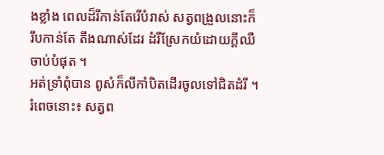ងខ្លាំង ពេលដ៏រីកាន់តែរើបំរាស់ សត្វពង្រួលនោះក៏រឹបកាន់តែ តឹងណាស់ដែរ ដំរីស្រែកយំដោយក្តីឈឺចាប់បំផុត ។
អត់ទ្រាំពុំបាន ពូសំក៏លីកាំបិតដើរចូលទៅជិតដំរី ។ រំពេចនោះ៖ សត្វព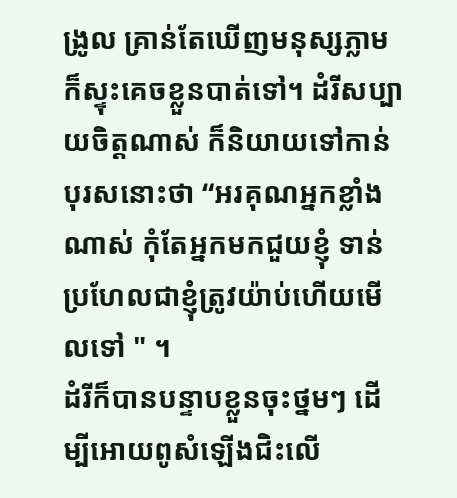ង្រូល គ្រាន់តែឃើញមនុស្សភ្លាម ក៏ស្ទុះគេចខ្លួនបាត់ទៅ។ ដំរីសប្បាយចិត្តណាស់ ក៏និយាយទៅកាន់បុរសនោះថា “អរគុណអ្នកខ្លាំងណាស់ កុំតែអ្នកមកជួយខ្ញុំ ទាន់ ប្រហែលជាខ្ញុំត្រូវយ៉ាប់ហើយមើលទៅ " ។
ដំរីក៏បានបន្ទាបខ្លួនចុះថ្នមៗ ដើម្បីអោយពូសំឡើងជិះលើ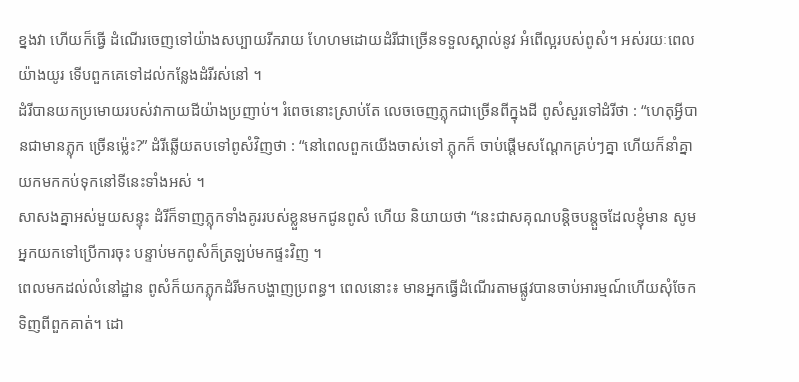ខ្នងវា ហើយក៏ធ្វើ ដំណើរចេញទៅយ៉ាងសប្បាយរីករាយ ហែហមដោយដំរីជាច្រើនទទួលស្គាល់នូវ អំពើល្អរបស់ពូសំ។ អស់រយៈពេលយ៉ាងយូរ ទើបពួកគេទៅដល់កន្លែងដំរីរស់នៅ ។
ដំរីបានយកប្រមោយរបស់វាកាយដីយ៉ាងប្រញាប់។ រំពេចនោះស្រាប់តែ លេចចេញភ្លុកជាច្រើនពីក្នុងដី ពូសំសួរទៅដំរីថា : “ហេតុអ្វីបានជាមានភ្លុក ច្រើនម៉្លេះ?” ដំរីឆ្លើយតបទៅពូសំវិញថា : “នៅពេលពួកយើងចាស់ទៅ ភ្លុកក៏ ចាប់ផ្ដើមសណ្តែកគ្រប់ៗគ្នា ហើយក៏នាំគ្នាយកមកកប់ទុកនៅទីនេះទាំងអស់ ។
សាសងគ្នាអស់មួយសន្ទុះ ដំរីក៏ទាញភ្លុកទាំងគូររបស់ខ្លួនមកជូនពូសំ ហើយ និយាយថា “នេះជាសគុណបន្តិចបន្តួចដែលខ្ញុំមាន សូមអ្នកយកទៅប្រើការចុះ បន្ទាប់មកពូសំក៏ត្រឡប់មកផ្ទះវិញ ។
ពេលមកដល់លំនៅដ្ឋាន ពូសំក៏យកភ្លុកដំរីមកបង្ហាញប្រពន្ធ។ ពេលនោះ៖ មានអ្នកធ្វើដំណើរតាមផ្លូវបានចាប់អារម្មណ៍ហើយសុំចែកទិញពីពួកគាត់។ ដោ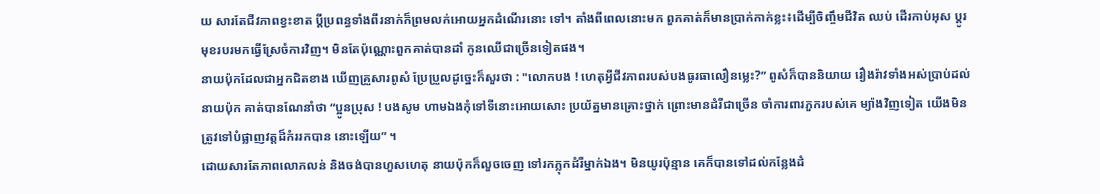យ សារតែជីវភាពខ្វះខាត ប្ដីប្រពន្ធទាំងពីរនាក់ក៏ព្រមលក់អោយអ្នកដំណើរនោះ ទៅ។ តាំងពីពេលនោះមក ពួកគាត់ក៏មានប្រាក់កាក់ខ្លះ៖ដើម្បីចិញ្ចឹមជីវិត ឈប់ ដើរកាប់អុស ប្តូរមុខរបរមកធ្វើស្រែចំការវិញ។ មិនតែប៉ុណ្ណោះពួកគាត់បានដាំ កូនឈើជាច្រើនទៀតផង។
នាយប៉ុកដែលជាអ្នកជិតខាង ឃើញគ្រួសារពូសំ ប្រែប្រួលដូច្នេះក៏សួរថា : "លោកបង ! ហេតុអ្វីជីវភាពរបស់បងធូរធាលឿនម្លេះ?” ពូសំក៏បាននិយាយ រឿងរ៉ាវទាំងអស់ប្រាប់ដល់នាយប៉ុក គាត់បានណែនាំថា “ប្អូនប្រុស ! បងសូម ហាមឯងកុំទៅទីនោះអោយសោះ ប្រយ័ត្នមានគ្រោះថ្នាក់ ព្រោះមានដំរីជាច្រើន ចាំការពារភួករបស់គេ ម្យ៉ាងវិញទៀត យើងមិនត្រូវទៅបំផ្លាញវត្តដ៏កំររកបាន នោះឡើយ” ។
ដោយសារតែភាពលោភលន់ និងចង់បានហួសហេតុ នាយប៉ុកក៏លួចចេញ ទៅរកភ្លុកដំរីម្នាក់ឯង។ មិនយូរប៉ុន្មាន គេក៏បានទៅដល់កន្លែងដំ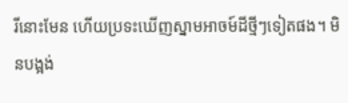រីនោះមែន ហើយប្រទះឃើញស្នាមអាចម៍ដីថ្មីៗទៀតផង។ មិនបង្អង់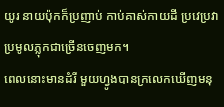យូរ នាយប៉ុកក៏ប្រញាប់ កាប់គាស់កាយដី ប្រវេប្រវាប្រមូលភ្លុកជាច្រើនចេញមក។
ពេលនោះមានដំរី មួយហ្វូងបានក្រលេកឃើញមនុ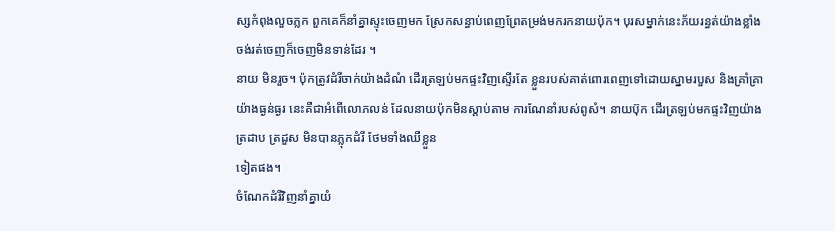ស្សកំពុងលួចភ្លក ពួកគេក៏នាំគ្នាស្ទុះចេញមក ស្រែកសន្ធាប់ពេញព្រែតម្រង់មករកនាយប៉ុក។ បុរសម្នាក់នេះភ័យរន្ធត់យ៉ាងខ្លាំង ចង់រត់ចេញក៏ចេញមិនទាន់ដែរ ។
នាយ មិនរួច។ ប៉ុកត្រូវដំរីចាក់យ៉ាងដំណំ ដើរត្រឡប់មកផ្ទះវិញស្ទើរតែ ខ្លួនរបស់គាត់ពោរពេញទៅដោយស្នាមរបួស និងគ្រាំគ្រា យ៉ាងធ្ងន់ធ្ងរ នេះគឺជាអំពើលោភលន់ ដែលនាយប៉ុកមិនស្តាប់តាម ការណែនាំរបស់ពូសំ។ នាយប៊ុក ដើរត្រឡប់មកផ្ទះវិញយ៉ាងត្រដាប ត្រដួស មិនបានភ្លុកដំរី ថែមទាំងឈឺខ្លួន
ទៀតផង។
ចំណែកដំរីវិញនាំគ្នាយំ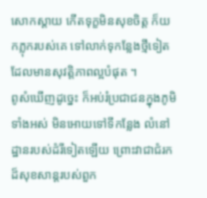សោកស្តាយ កើតទុក្ខមិនសុខចិត្ត ក៏យកភ្លុករបស់គេ ទៅលាក់ទុកន្លែងថ្មីទៀត ដែលមានសុវត្តិភាពល្អបំផុត ។
ពូសំឃើញដូច្នេះ ក៏អប់រំប្រជាជនក្នុងភូមិទាំងអស់ មិនអោយទៅទីកន្លែង លំនៅដ្ឋានរបស់ដំរីទៀតឡើយ ព្រោះវាជាជំរកដ៏សុខសាន្តរបស់ពួក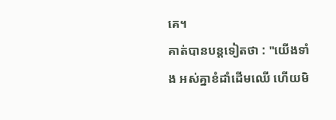គេ។
គាត់បានបន្តទៀតថា : "យើងទាំង អស់គ្នាខំដាំដើមឈើ ហើយមិ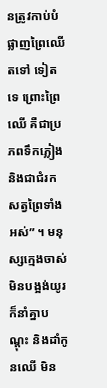នត្រូវកាប់បំផ្លាញព្រៃឈើតទៅ ទៀតទេ ព្រោះព្រៃឈើ គឺជាប្រភពទឹកភ្លៀង និងជាជំរកសត្វព្រៃទាំងអស់” ។ មនុស្សក្មេងចាស់មិនបង្អង់យូរ ក៏នាំគ្នាបណ្តុះ និងដាំកូនឈើ មិន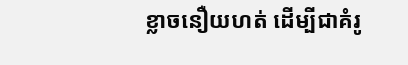ខ្លាចនឿយហត់ ដើម្បីជាគំរូ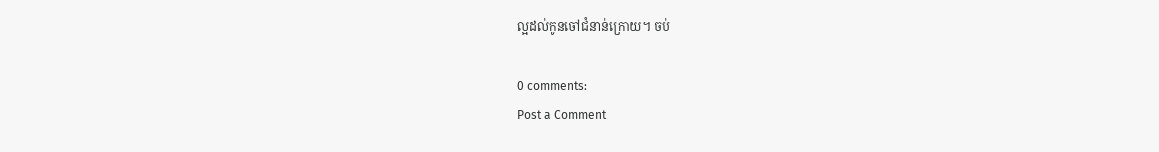ល្អដល់កូនចៅជំនាន់ក្រោយ។ ចប់

0 comments:
Post a Comment